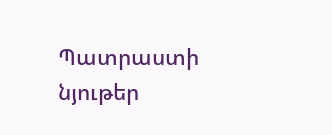Պատրաստի նյութեր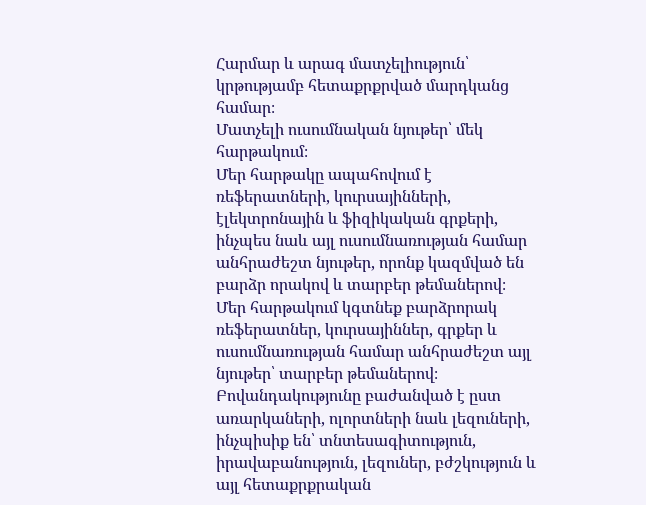Հարմար և արագ մատչելիություն՝ կրթությամբ հետաքրքրված մարդկանց համար։
Մատչելի ուսումնական նյութեր՝ մեկ հարթակում։
Մեր հարթակը ապահովում է ռեֆերատների, կուրսայինների, էլեկտրոնային և ֆիզիկական գրքերի, ինչպես նաև այլ ուսումնառության համար անհրաժեշտ նյութեր, որոնք կազմված են բարձր որակով և տարբեր թեմաներով։
Մեր հարթակում կգտնեք բարձրորակ ռեֆերատներ, կուրսայիններ, գրքեր և ուսումնառության համար անհրաժեշտ այլ նյութեր՝ տարբեր թեմաներով։
Բովանդակությունը բաժանված է ըստ առարկաների, ոլորտների նաև լեզուների, ինչպիսիք են՝ տնտեսագիտություն, իրավաբանություն, լեզուներ, բժշկություն և այլ հետաքրքրական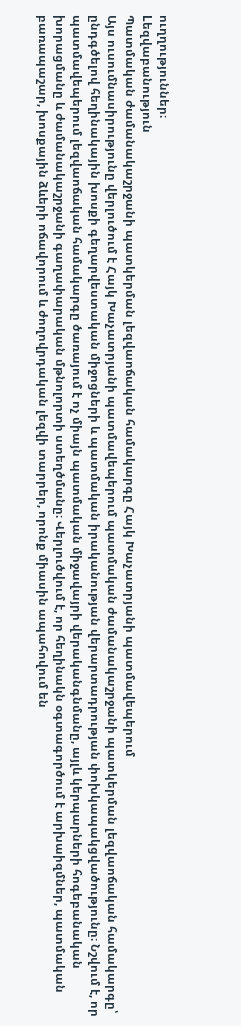ուղղություններ։
Lեզվաբանություն
Պատմական ժամանակաշրջանի պատկերման լեզվաոճական համակարգը Հայկ Խաչատրյանի պատմավեպերում
Այս ուսումնասիրությունը վերլուծում է Հայկ Խաչատրյանի պատմավեպերում պատմական ժամանակաշրջանի պատկերման լեզվաոճական համակարգը՝ ընդգծելով հեղինակային խոսքի գեղարվեստական միջոցների և պատմական իրականության վերարտադրության փոխկապակցվածությունը։ Նշվում է, որ պատմավեպերում լեզվաոճական համակարգը ծառայում է ոչ միայն պատմական միջավայրի վերականգնմանը, այլև կերպարների հոգեբանական խորացմանը և ժամանակաշրջանի գաղափարական մթնոլորտի ստեղծմանը։ Վերլուծվում է, որ հեղինակն օգտագործում է արխաիզմներ, պատմական բառապաշար, խոսքային ձևերի ոճավորում և ժողովրդական լեզվի տարրեր, որոնք միասին ապահովում են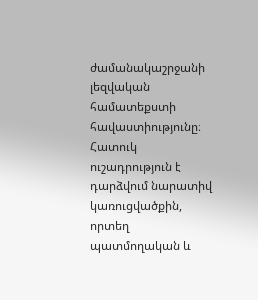ժամանակաշրջանի լեզվական համատեքստի հավաստիությունը։ Հատուկ ուշադրություն է դարձվում նարատիվ կառուցվածքին, որտեղ պատմողական և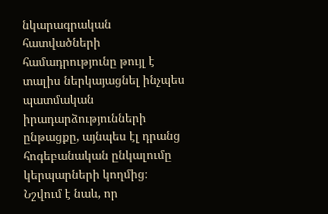նկարագրական հատվածների համադրությունը թույլ է տալիս ներկայացնել ինչպես պատմական իրադարձությունների ընթացքը, այնպես էլ դրանց հոգեբանական ընկալումը կերպարների կողմից։ Նշվում է նաև, որ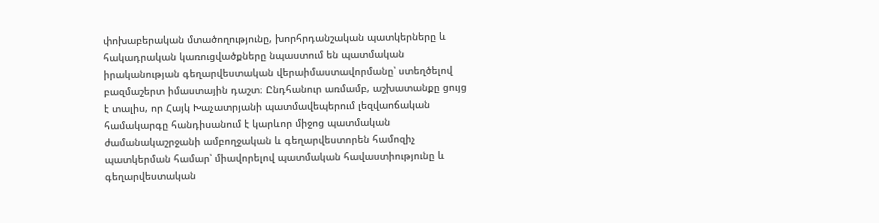փոխաբերական մտածողությունը, խորհրդանշական պատկերները և հակադրական կառուցվածքները նպաստում են պատմական իրականության գեղարվեստական վերաիմաստավորմանը՝ ստեղծելով բազմաշերտ իմաստային դաշտ։ Ընդհանուր առմամբ, աշխատանքը ցույց է տալիս, որ Հայկ Խաչատրյանի պատմավեպերում լեզվաոճական համակարգը հանդիսանում է կարևոր միջոց պատմական ժամանակաշրջանի ամբողջական և գեղարվեստորեն համոզիչ պատկերման համար՝ միավորելով պատմական հավաստիությունը և գեղարվեստական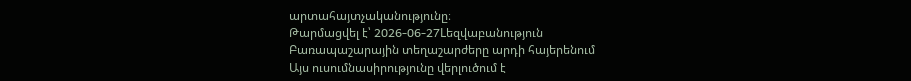արտահայտչականությունը։
Թարմացվել է՝ 2026-06-27Lեզվաբանություն
Բառապաշարային տեղաշարժերը արդի հայերենում
Այս ուսումնասիրությունը վերլուծում է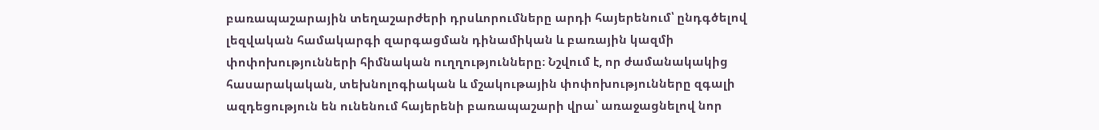բառապաշարային տեղաշարժերի դրսևորումները արդի հայերենում՝ ընդգծելով լեզվական համակարգի զարգացման դինամիկան և բառային կազմի փոփոխությունների հիմնական ուղղությունները։ Նշվում է, որ ժամանակակից հասարակական, տեխնոլոգիական և մշակութային փոփոխությունները զգալի ազդեցություն են ունենում հայերենի բառապաշարի վրա՝ առաջացնելով նոր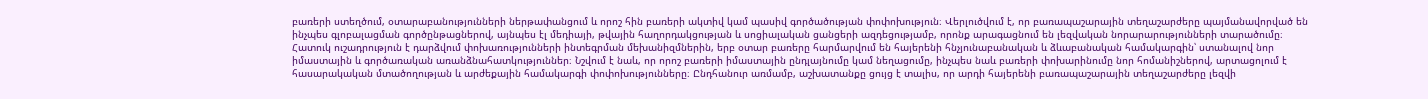բառերի ստեղծում, օտարաբանությունների ներթափանցում և որոշ հին բառերի ակտիվ կամ պասիվ գործածության փոփոխություն։ Վերլուծվում է, որ բառապաշարային տեղաշարժերը պայմանավորված են ինչպես գլոբալացման գործընթացներով, այնպես էլ մեդիայի, թվային հաղորդակցության և սոցիալական ցանցերի ազդեցությամբ, որոնք արագացնում են լեզվական նորարարությունների տարածումը։ Հատուկ ուշադրություն է դարձվում փոխառությունների ինտեգրման մեխանիզմներին, երբ օտար բառերը հարմարվում են հայերենի հնչյունաբանական և ձևաբանական համակարգին՝ ստանալով նոր իմաստային և գործառական առանձնահատկություններ։ Նշվում է նաև, որ որոշ բառերի իմաստային ընդլայնումը կամ նեղացումը, ինչպես նաև բառերի փոխարինումը նոր հոմանիշներով, արտացոլում է հասարակական մտածողության և արժեքային համակարգի փոփոխությունները։ Ընդհանուր առմամբ, աշխատանքը ցույց է տալիս, որ արդի հայերենի բառապաշարային տեղաշարժերը լեզվի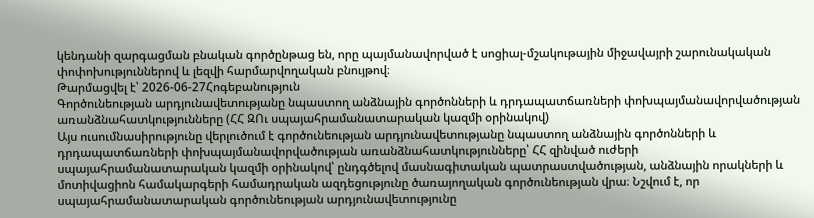կենդանի զարգացման բնական գործընթաց են, որը պայմանավորված է սոցիալ-մշակութային միջավայրի շարունակական փոփոխություններով և լեզվի հարմարվողական բնույթով։
Թարմացվել է՝ 2026-06-27Հոգեբանություն
Գործունեության արդյունավետությանը նպաստող անձնային գործոնների և դրդապատճառների փոխպայմանավորվածության առանձնահատկությունները (ՀՀ ԶՈւ սպայահրամանատարական կազմի օրինակով)
Այս ուսումնասիրությունը վերլուծում է գործունեության արդյունավետությանը նպաստող անձնային գործոնների և դրդապատճառների փոխպայմանավորվածության առանձնահատկությունները՝ ՀՀ զինված ուժերի սպայահրամանատարական կազմի օրինակով՝ ընդգծելով մասնագիտական պատրաստվածության, անձնային որակների և մոտիվացիոն համակարգերի համադրական ազդեցությունը ծառայողական գործունեության վրա։ Նշվում է, որ սպայահրամանատարական գործունեության արդյունավետությունը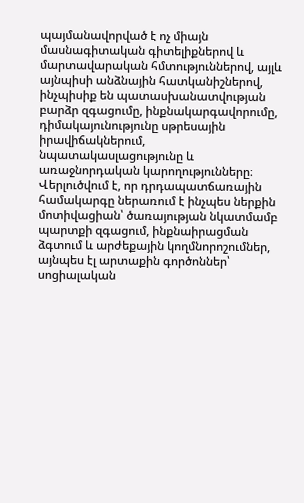պայմանավորված է ոչ միայն մասնագիտական գիտելիքներով և մարտավարական հմտություններով, այլև այնպիսի անձնային հատկանիշներով, ինչպիսիք են պատասխանատվության բարձր զգացումը, ինքնակարգավորումը, դիմակայունությունը սթրեսային իրավիճակներում, նպատակասլացությունը և առաջնորդական կարողությունները։ Վերլուծվում է, որ դրդապատճառային համակարգը ներառում է ինչպես ներքին մոտիվացիան՝ ծառայության նկատմամբ պարտքի զգացում, ինքնաիրացման ձգտում և արժեքային կողմնորոշումներ, այնպես էլ արտաքին գործոններ՝ սոցիալական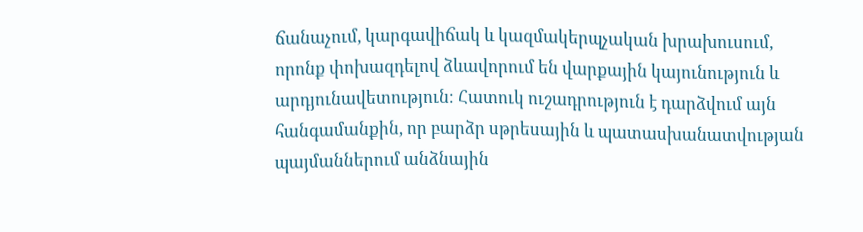ճանաչում, կարգավիճակ և կազմակերպչական խրախուսում, որոնք փոխազդելով ձևավորում են վարքային կայունություն և արդյունավետություն։ Հատուկ ուշադրություն է դարձվում այն հանգամանքին, որ բարձր սթրեսային և պատասխանատվության պայմաններում անձնային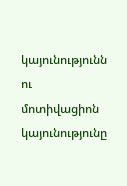կայունությունն ու մոտիվացիոն կայունությունը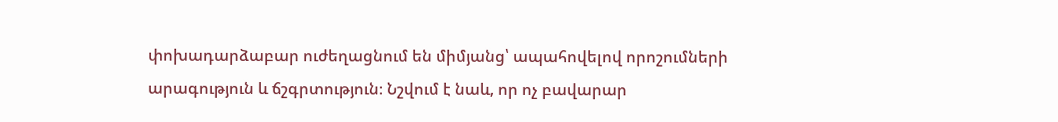փոխադարձաբար ուժեղացնում են միմյանց՝ ապահովելով որոշումների արագություն և ճշգրտություն։ Նշվում է նաև, որ ոչ բավարար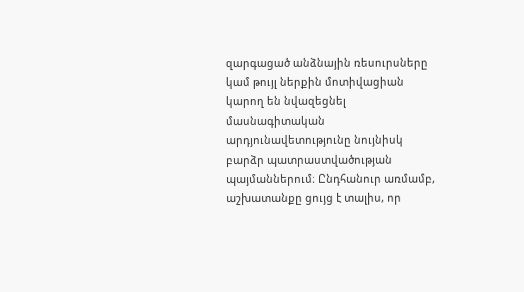զարգացած անձնային ռեսուրսները կամ թույլ ներքին մոտիվացիան կարող են նվազեցնել մասնագիտական արդյունավետությունը նույնիսկ բարձր պատրաստվածության պայմաններում։ Ընդհանուր առմամբ, աշխատանքը ցույց է տալիս, որ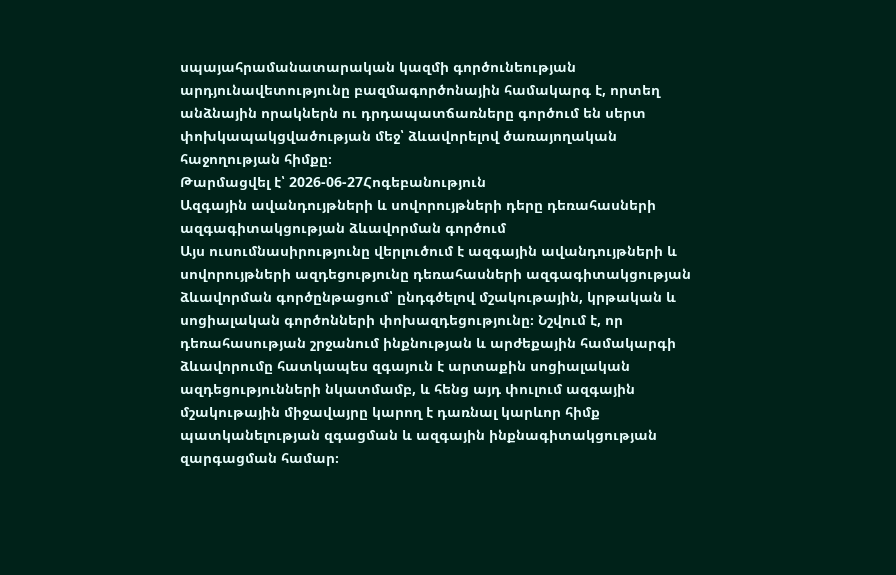սպայահրամանատարական կազմի գործունեության արդյունավետությունը բազմագործոնային համակարգ է, որտեղ անձնային որակներն ու դրդապատճառները գործում են սերտ փոխկապակցվածության մեջ՝ ձևավորելով ծառայողական հաջողության հիմքը։
Թարմացվել է՝ 2026-06-27Հոգեբանություն
Ազգային ավանդույթների և սովորույթների դերը դեռահասների ազգագիտակցության ձևավորման գործում
Այս ուսումնասիրությունը վերլուծում է ազգային ավանդույթների և սովորույթների ազդեցությունը դեռահասների ազգագիտակցության ձևավորման գործընթացում՝ ընդգծելով մշակութային, կրթական և սոցիալական գործոնների փոխազդեցությունը։ Նշվում է, որ դեռահասության շրջանում ինքնության և արժեքային համակարգի ձևավորումը հատկապես զգայուն է արտաքին սոցիալական ազդեցությունների նկատմամբ, և հենց այդ փուլում ազգային մշակութային միջավայրը կարող է դառնալ կարևոր հիմք պատկանելության զգացման և ազգային ինքնագիտակցության զարգացման համար։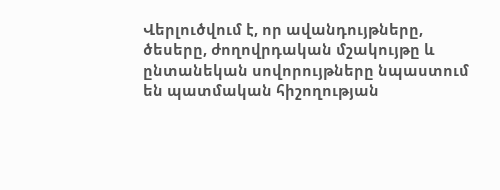Վերլուծվում է, որ ավանդույթները, ծեսերը, ժողովրդական մշակույթը և ընտանեկան սովորույթները նպաստում են պատմական հիշողության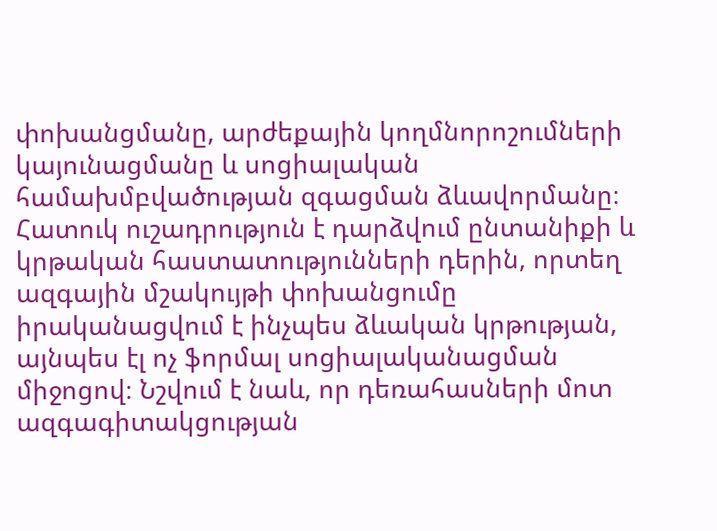փոխանցմանը, արժեքային կողմնորոշումների կայունացմանը և սոցիալական համախմբվածության զգացման ձևավորմանը։ Հատուկ ուշադրություն է դարձվում ընտանիքի և կրթական հաստատությունների դերին, որտեղ ազգային մշակույթի փոխանցումը իրականացվում է ինչպես ձևական կրթության, այնպես էլ ոչ ֆորմալ սոցիալականացման միջոցով։ Նշվում է նաև, որ դեռահասների մոտ ազգագիտակցության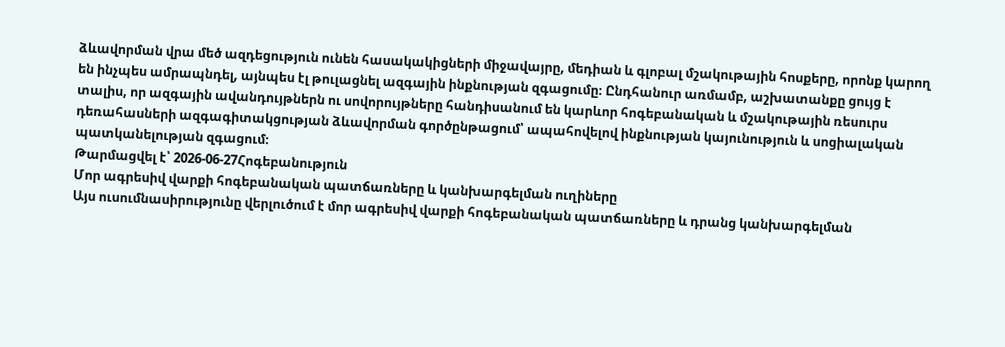ձևավորման վրա մեծ ազդեցություն ունեն հասակակիցների միջավայրը, մեդիան և գլոբալ մշակութային հոսքերը, որոնք կարող են ինչպես ամրապնդել, այնպես էլ թուլացնել ազգային ինքնության զգացումը։ Ընդհանուր առմամբ, աշխատանքը ցույց է տալիս, որ ազգային ավանդույթներն ու սովորույթները հանդիսանում են կարևոր հոգեբանական և մշակութային ռեսուրս դեռահասների ազգագիտակցության ձևավորման գործընթացում՝ ապահովելով ինքնության կայունություն և սոցիալական պատկանելության զգացում։
Թարմացվել է՝ 2026-06-27Հոգեբանություն
Մոր ագրեսիվ վարքի հոգեբանական պատճառները և կանխարգելման ուղիները
Այս ուսումնասիրությունը վերլուծում է մոր ագրեսիվ վարքի հոգեբանական պատճառները և դրանց կանխարգելման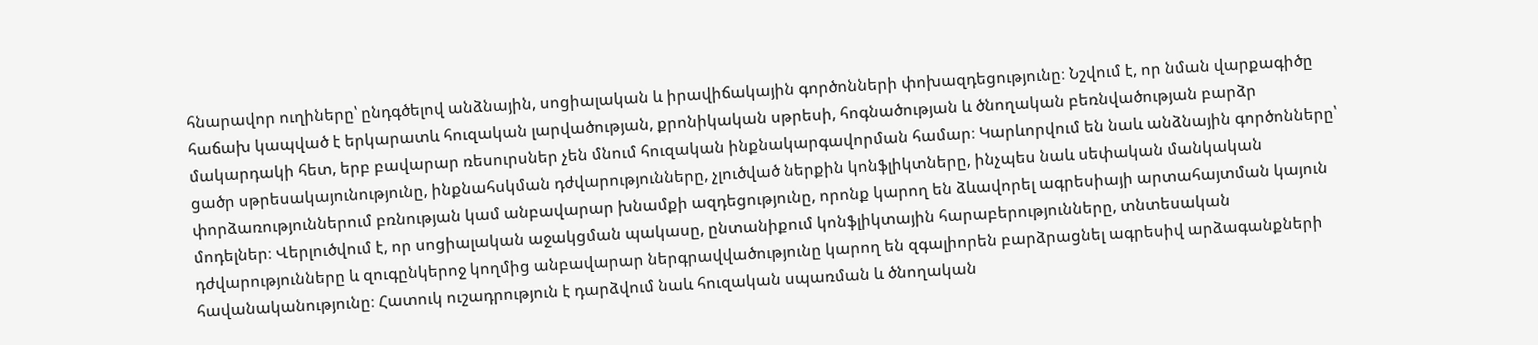հնարավոր ուղիները՝ ընդգծելով անձնային, սոցիալական և իրավիճակային գործոնների փոխազդեցությունը։ Նշվում է, որ նման վարքագիծը հաճախ կապված է երկարատև հուզական լարվածության, քրոնիկական սթրեսի, հոգնածության և ծնողական բեռնվածության բարձր մակարդակի հետ, երբ բավարար ռեսուրսներ չեն մնում հուզական ինքնակարգավորման համար։ Կարևորվում են նաև անձնային գործոնները՝ ցածր սթրեսակայունությունը, ինքնահսկման դժվարությունները, չլուծված ներքին կոնֆլիկտները, ինչպես նաև սեփական մանկական փորձառություններում բռնության կամ անբավարար խնամքի ազդեցությունը, որոնք կարող են ձևավորել ագրեսիայի արտահայտման կայուն մոդելներ։ Վերլուծվում է, որ սոցիալական աջակցման պակասը, ընտանիքում կոնֆլիկտային հարաբերությունները, տնտեսական դժվարությունները և զուգընկերոջ կողմից անբավարար ներգրավվածությունը կարող են զգալիորեն բարձրացնել ագրեսիվ արձագանքների հավանականությունը։ Հատուկ ուշադրություն է դարձվում նաև հուզական սպառման և ծնողական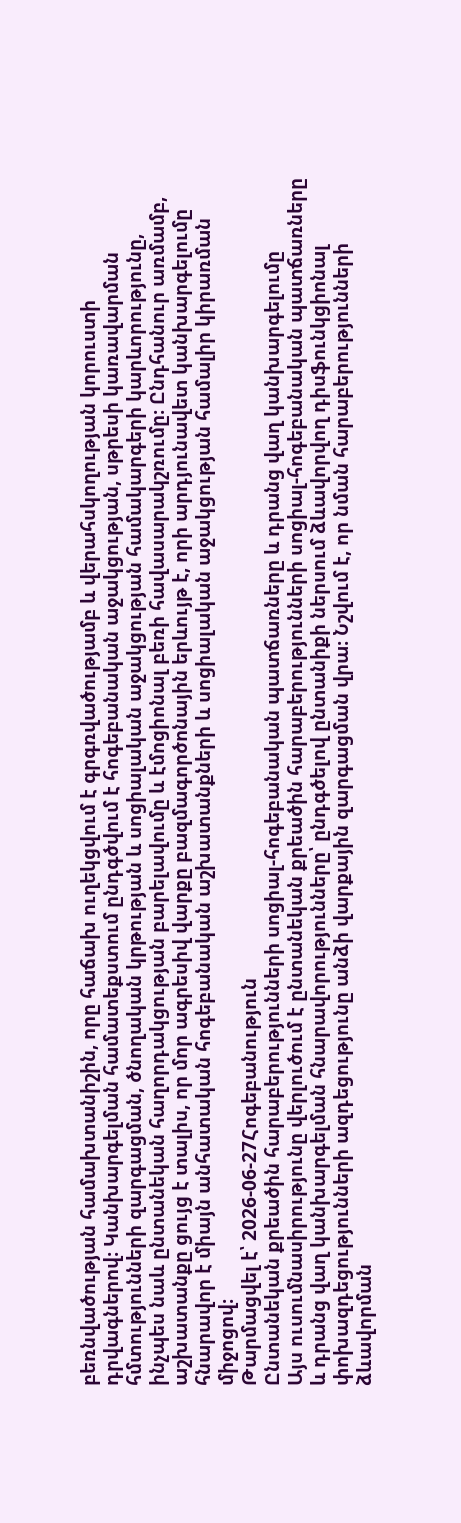բեռնվածության համախտանիշին, որը հաճախ ուղեկցվում է գրգռվածությամբ և վերահսկողության կորուստի դրվագներով։ Կանխարգելման համատեքստում ընդգծվում է հոգեբանական աջակցության, սթրեսի կառավարման հմտությունների զարգացման, ծնողական կրթության և սոցիալական աջակցության համակարգերի կարևորությունը, ինչպես նաև ընտանեկան հաղորդակցության բարելավումը և էմոցիոնալ բեռի հավասարակշռումը։ Ընդհանուր առմամբ, աշխատանքը ցույց է տալիս, որ մոր ագրեսիվ վարքը բազմագործոնային երևույթ է, որի արդյունավետ կանխարգելումը հնարավոր է միայն անհատական հոգեբանական աշխատանքների և սոցիալական աջակցության համալիր կիրառման միջոցով։
Թարմացվել է՝ 2026-06-27Հոգեբանություն
Ընտանեկան քրեածին հարաբերությունների սոցիալ-հոգեբանական պատճառները և դրանց վաղ կանխարգելումը
Այս ուսումնասիրությունը վերլուծում է ընտանեկան քրեածին հարաբերությունների սոցիալ-հոգեբանական պատճառները և դրանց վաղ կանխարգելման հնարավորությունները՝ ընդգծելով ընտանիքի ներսում ձևավորվող դիսֆունկցիոնալ փոխազդեցությունների ազդեցությունը անձի վարքային զարգացման վրա։ Նշվում է, որ նման հարաբերությունների ձևավորման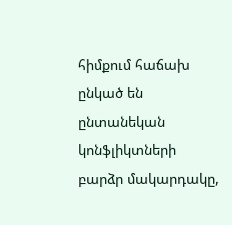հիմքում հաճախ ընկած են ընտանեկան կոնֆլիկտների բարձր մակարդակը,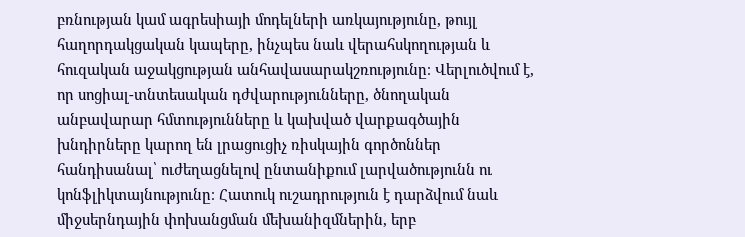բռնության կամ ագրեսիայի մոդելների առկայությունը, թույլ հաղորդակցական կապերը, ինչպես նաև վերահսկողության և հուզական աջակցության անհավասարակշռությունը։ Վերլուծվում է, որ սոցիալ-տնտեսական դժվարությունները, ծնողական անբավարար հմտությունները և կախված վարքագծային խնդիրները կարող են լրացուցիչ ռիսկային գործոններ հանդիսանալ՝ ուժեղացնելով ընտանիքում լարվածությունն ու կոնֆլիկտայնությունը։ Հատուկ ուշադրություն է դարձվում նաև միջսերնդային փոխանցման մեխանիզմներին, երբ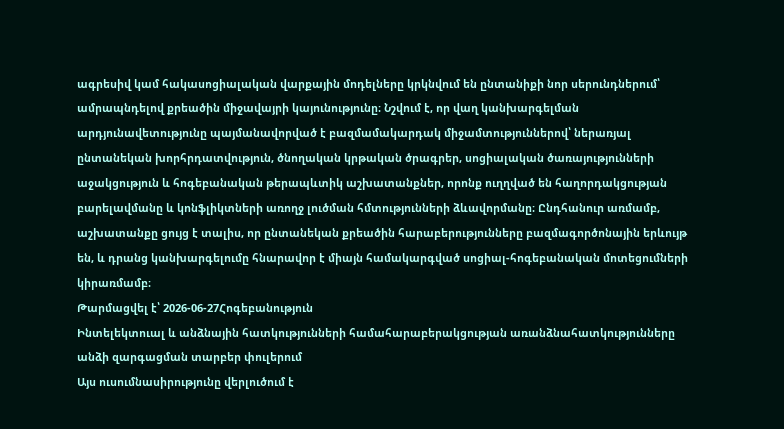ագրեսիվ կամ հակասոցիալական վարքային մոդելները կրկնվում են ընտանիքի նոր սերունդներում՝ ամրապնդելով քրեածին միջավայրի կայունությունը։ Նշվում է, որ վաղ կանխարգելման արդյունավետությունը պայմանավորված է բազմամակարդակ միջամտություններով՝ ներառյալ ընտանեկան խորհրդատվություն, ծնողական կրթական ծրագրեր, սոցիալական ծառայությունների աջակցություն և հոգեբանական թերապևտիկ աշխատանքներ, որոնք ուղղված են հաղորդակցության բարելավմանը և կոնֆլիկտների առողջ լուծման հմտությունների ձևավորմանը։ Ընդհանուր առմամբ, աշխատանքը ցույց է տալիս, որ ընտանեկան քրեածին հարաբերությունները բազմագործոնային երևույթ են, և դրանց կանխարգելումը հնարավոր է միայն համակարգված սոցիալ-հոգեբանական մոտեցումների կիրառմամբ։
Թարմացվել է՝ 2026-06-27Հոգեբանություն
Ինտելեկտուալ և անձնային հատկությունների համահարաբերակցության առանձնահատկությունները անձի զարգացման տարբեր փուլերում
Այս ուսումնասիրությունը վերլուծում է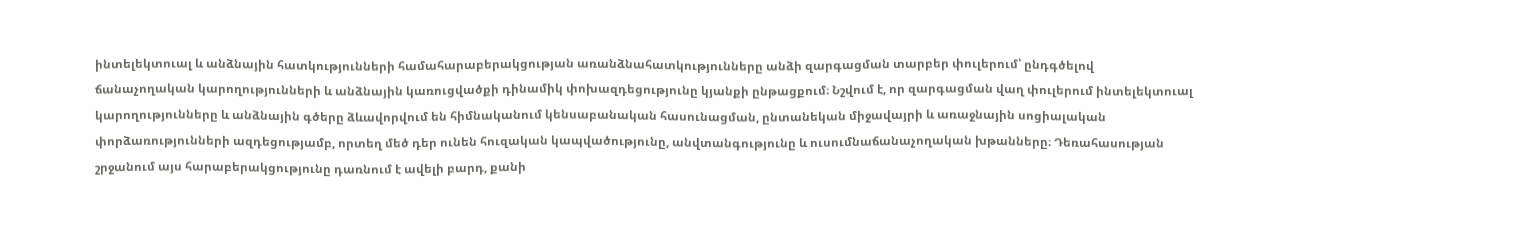ինտելեկտուալ և անձնային հատկությունների համահարաբերակցության առանձնահատկությունները անձի զարգացման տարբեր փուլերում՝ ընդգծելով ճանաչողական կարողությունների և անձնային կառուցվածքի դինամիկ փոխազդեցությունը կյանքի ընթացքում։ Նշվում է, որ զարգացման վաղ փուլերում ինտելեկտուալ կարողությունները և անձնային գծերը ձևավորվում են հիմնականում կենսաբանական հասունացման, ընտանեկան միջավայրի և առաջնային սոցիալական փորձառությունների ազդեցությամբ, որտեղ մեծ դեր ունեն հուզական կապվածությունը, անվտանգությունը և ուսումնաճանաչողական խթանները։ Դեռահասության շրջանում այս հարաբերակցությունը դառնում է ավելի բարդ, քանի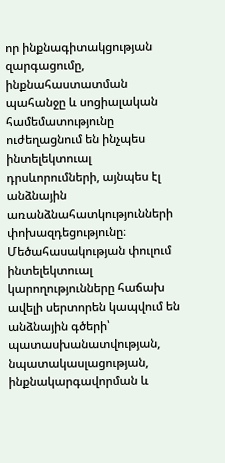որ ինքնագիտակցության զարգացումը, ինքնահաստատման պահանջը և սոցիալական համեմատությունը ուժեղացնում են ինչպես ինտելեկտուալ դրսևորումների, այնպես էլ անձնային առանձնահատկությունների փոխազդեցությունը։ Մեծահասակության փուլում ինտելեկտուալ կարողությունները հաճախ ավելի սերտորեն կապվում են անձնային գծերի՝ պատասխանատվության, նպատակասլացության, ինքնակարգավորման և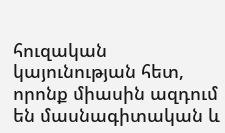հուզական կայունության հետ, որոնք միասին ազդում են մասնագիտական և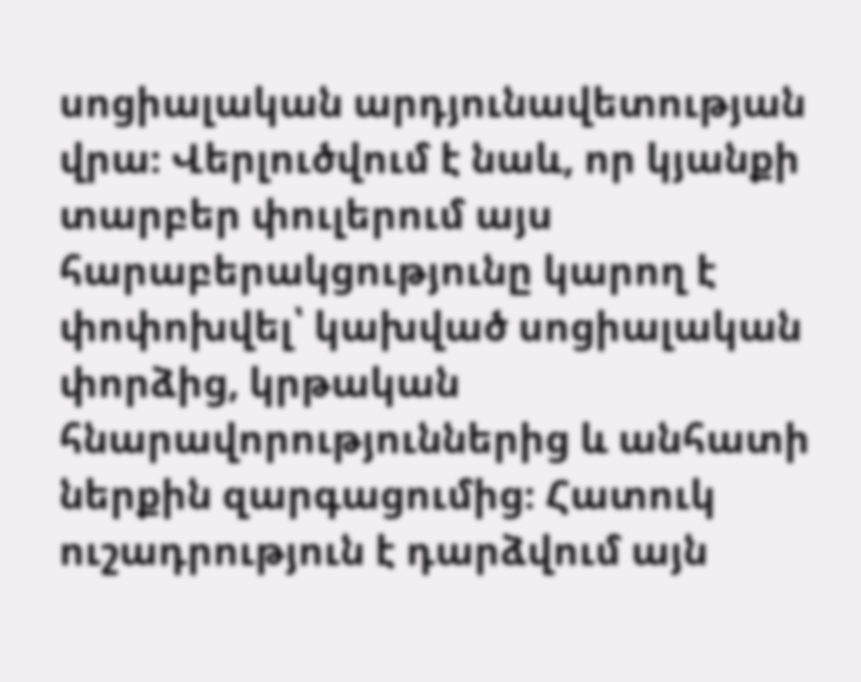սոցիալական արդյունավետության վրա։ Վերլուծվում է նաև, որ կյանքի տարբեր փուլերում այս հարաբերակցությունը կարող է փոփոխվել՝ կախված սոցիալական փորձից, կրթական հնարավորություններից և անհատի ներքին զարգացումից։ Հատուկ ուշադրություն է դարձվում այն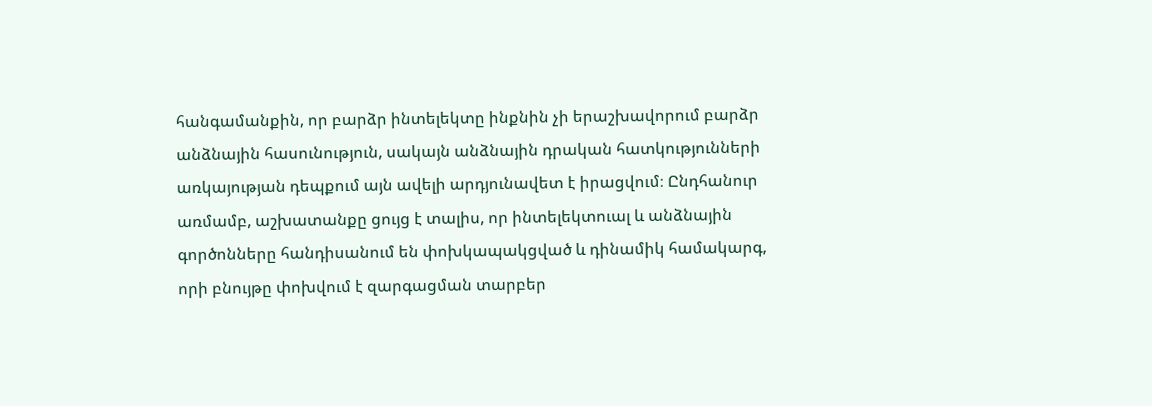հանգամանքին, որ բարձր ինտելեկտը ինքնին չի երաշխավորում բարձր անձնային հասունություն, սակայն անձնային դրական հատկությունների առկայության դեպքում այն ավելի արդյունավետ է իրացվում։ Ընդհանուր առմամբ, աշխատանքը ցույց է տալիս, որ ինտելեկտուալ և անձնային գործոնները հանդիսանում են փոխկապակցված և դինամիկ համակարգ, որի բնույթը փոխվում է զարգացման տարբեր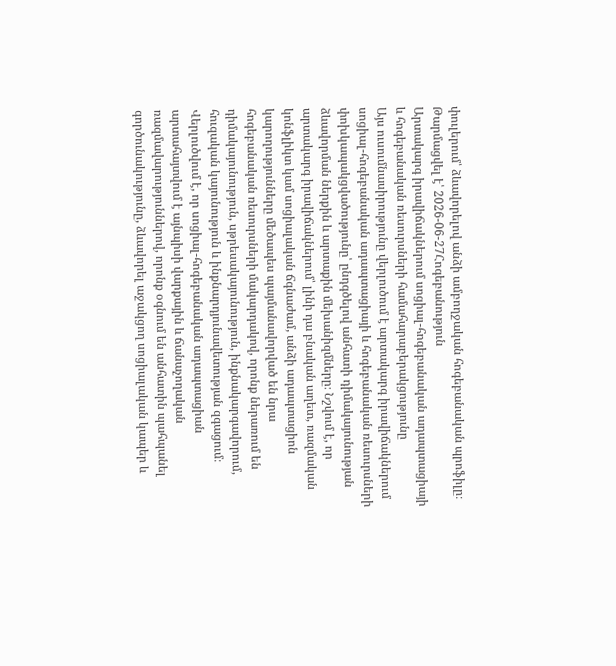փուլերում՝ ձևավորելով անձի ամբողջական հոգեբանական պրոֆիլը։
Թարմացվել է՝ 2026-06-27Հոգեբանություն
Արտակարգ իրավիճակներում սոցիալ-հոգեբանական ադապտացիայի և հոգեբանական ռեսուրսների համահարաբերակցությունը
Այս ուսումնասիրությունը վերլուծում է արտակարգ իրավիճակներում սոցիալ-հոգեբանական ադապտացիայի և հոգեբանական ռեսուրսների փոխկապակցվածությունը՝ ընդգծելով անհատի դիմակայունության ձևավորման ներքին և արտաքին մեխանիզմները։ Նշվում է, որ արտակարգ իրավիճակներում՝ լինի դա բնական աղետ, ռազմական կոնֆլիկտ կամ սոցիալական ճգնաժամ, անձի ադապտացիոն կարողությունները մեծապես պայմանավորված են նրա հոգեբանական ռեսուրսների մակարդակով, որոնք ներառում են դիմակայունություն, սթրեսակայունություն, ինքնակարգավորում, հուզական կայունություն և ինքնարդյունավետության զգացում։ Վերլուծվում է, որ սոցիալ-հոգեբանական ադապտացիան արտահայտվում է այնպիսի վարքային և ճանաչողական ռազմավարություններով, որոնք օգնում են անհատին պահպանել գործունակությունը, ձևավորել աջակցող սոցիալական կապեր և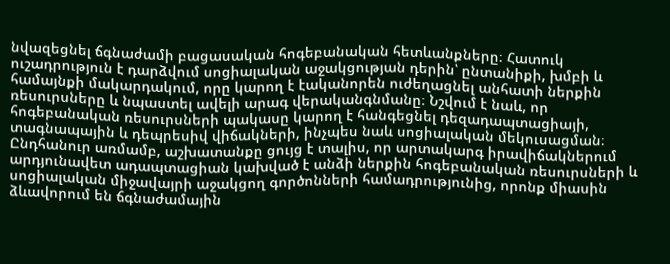նվազեցնել ճգնաժամի բացասական հոգեբանական հետևանքները։ Հատուկ ուշադրություն է դարձվում սոցիալական աջակցության դերին՝ ընտանիքի, խմբի և համայնքի մակարդակում, որը կարող է էականորեն ուժեղացնել անհատի ներքին ռեսուրսները և նպաստել ավելի արագ վերականգնմանը։ Նշվում է նաև, որ հոգեբանական ռեսուրսների պակասը կարող է հանգեցնել դեզադապտացիայի, տագնապային և դեպրեսիվ վիճակների, ինչպես նաև սոցիալական մեկուսացման։ Ընդհանուր առմամբ, աշխատանքը ցույց է տալիս, որ արտակարգ իրավիճակներում արդյունավետ ադապտացիան կախված է անձի ներքին հոգեբանական ռեսուրսների և սոցիալական միջավայրի աջակցող գործոնների համադրությունից, որոնք միասին ձևավորում են ճգնաժամային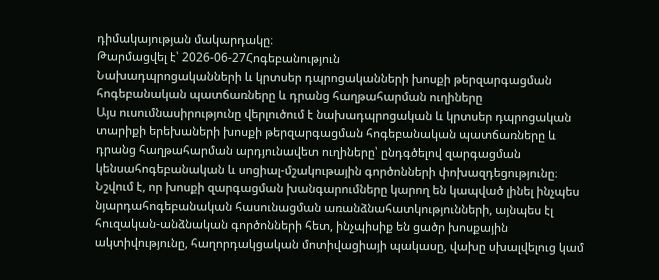դիմակայության մակարդակը։
Թարմացվել է՝ 2026-06-27Հոգեբանություն
Նախադպրոցականների և կրտսեր դպրոցականների խոսքի թերզարգացման հոգեբանական պատճառները և դրանց հաղթահարման ուղիները
Այս ուսումնասիրությունը վերլուծում է նախադպրոցական և կրտսեր դպրոցական տարիքի երեխաների խոսքի թերզարգացման հոգեբանական պատճառները և դրանց հաղթահարման արդյունավետ ուղիները՝ ընդգծելով զարգացման կենսահոգեբանական և սոցիալ-մշակութային գործոնների փոխազդեցությունը։ Նշվում է, որ խոսքի զարգացման խանգարումները կարող են կապված լինել ինչպես նյարդահոգեբանական հասունացման առանձնահատկությունների, այնպես էլ հուզական-անձնական գործոնների հետ, ինչպիսիք են ցածր խոսքային ակտիվությունը, հաղորդակցական մոտիվացիայի պակասը, վախը սխալվելուց կամ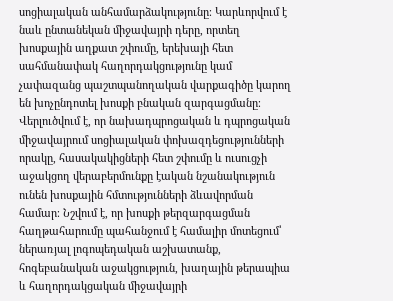սոցիալական անհամարձակությունը։ Կարևորվում է նաև ընտանեկան միջավայրի դերը, որտեղ խոսքային աղքատ շփումը, երեխայի հետ սահմանափակ հաղորդակցությունը կամ չափազանց պաշտպանողական վարքագիծը կարող են խոչընդոտել խոսքի բնական զարգացմանը։ Վերլուծվում է, որ նախադպրոցական և դպրոցական միջավայրում սոցիալական փոխազդեցությունների որակը, հասակակիցների հետ շփումը և ուսուցչի աջակցող վերաբերմունքը էական նշանակություն ունեն խոսքային հմտությունների ձևավորման համար։ Նշվում է, որ խոսքի թերզարգացման հաղթահարումը պահանջում է համալիր մոտեցում՝ ներառյալ լոգոպեդական աշխատանք, հոգեբանական աջակցություն, խաղային թերապիա և հաղորդակցական միջավայրի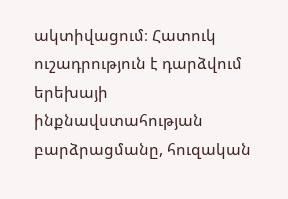ակտիվացում։ Հատուկ ուշադրություն է դարձվում երեխայի ինքնավստահության բարձրացմանը, հուզական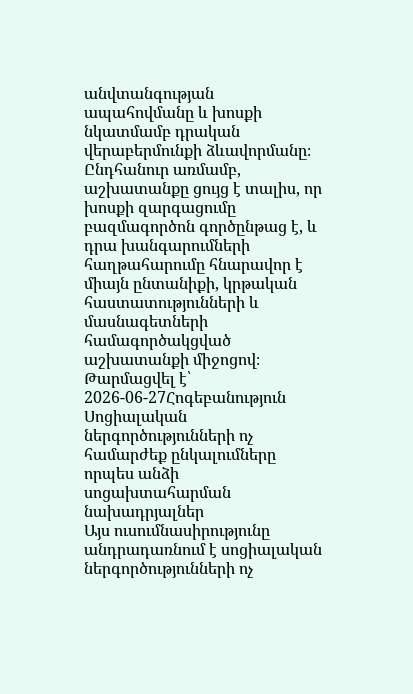անվտանգության ապահովմանը և խոսքի նկատմամբ դրական վերաբերմունքի ձևավորմանը։ Ընդհանուր առմամբ, աշխատանքը ցույց է տալիս, որ խոսքի զարգացումը բազմագործոն գործընթաց է, և դրա խանգարումների հաղթահարումը հնարավոր է միայն ընտանիքի, կրթական հաստատությունների և մասնագետների համագործակցված աշխատանքի միջոցով։
Թարմացվել է՝ 2026-06-27Հոգեբանություն
Սոցիալական ներգործությունների ոչ համարժեք ընկալումները որպես անձի սոցախտահարման նախադրյալներ
Այս ուսումնասիրությունը անդրադառնում է սոցիալական ներգործությունների ոչ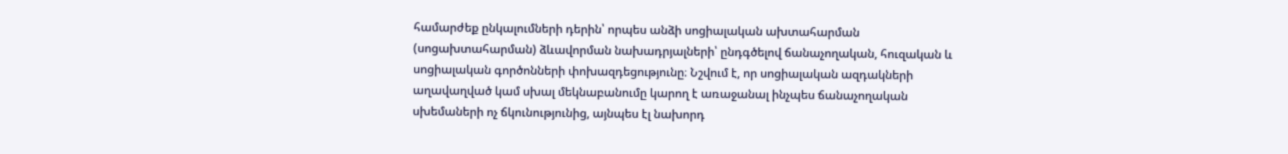համարժեք ընկալումների դերին՝ որպես անձի սոցիալական ախտահարման (սոցախտահարման) ձևավորման նախադրյալների՝ ընդգծելով ճանաչողական, հուզական և սոցիալական գործոնների փոխազդեցությունը։ Նշվում է, որ սոցիալական ազդակների աղավաղված կամ սխալ մեկնաբանումը կարող է առաջանալ ինչպես ճանաչողական սխեմաների ոչ ճկունությունից, այնպես էլ նախորդ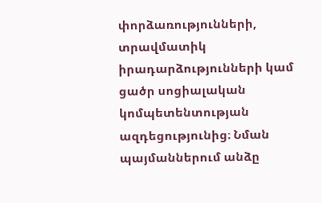փորձառությունների, տրավմատիկ իրադարձությունների կամ ցածր սոցիալական կոմպետենտության ազդեցությունից։ Նման պայմաններում անձը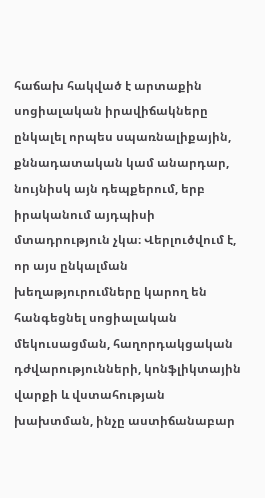հաճախ հակված է արտաքին սոցիալական իրավիճակները ընկալել որպես սպառնալիքային, քննադատական կամ անարդար, նույնիսկ այն դեպքերում, երբ իրականում այդպիսի մտադրություն չկա։ Վերլուծվում է, որ այս ընկալման խեղաթյուրումները կարող են հանգեցնել սոցիալական մեկուսացման, հաղորդակցական դժվարությունների, կոնֆլիկտային վարքի և վստահության խախտման, ինչը աստիճանաբար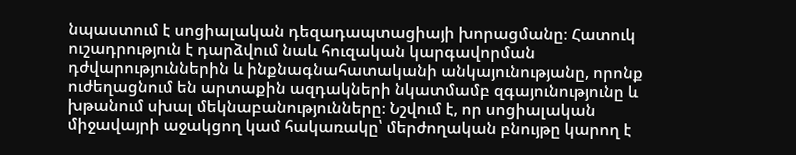նպաստում է սոցիալական դեզադապտացիայի խորացմանը։ Հատուկ ուշադրություն է դարձվում նաև հուզական կարգավորման դժվարություններին և ինքնագնահատականի անկայունությանը, որոնք ուժեղացնում են արտաքին ազդակների նկատմամբ զգայունությունը և խթանում սխալ մեկնաբանությունները։ Նշվում է, որ սոցիալական միջավայրի աջակցող կամ հակառակը՝ մերժողական բնույթը կարող է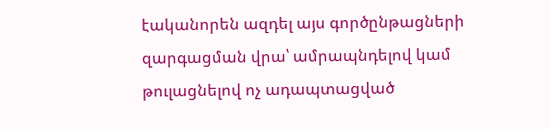էականորեն ազդել այս գործընթացների զարգացման վրա՝ ամրապնդելով կամ թուլացնելով ոչ ադապտացված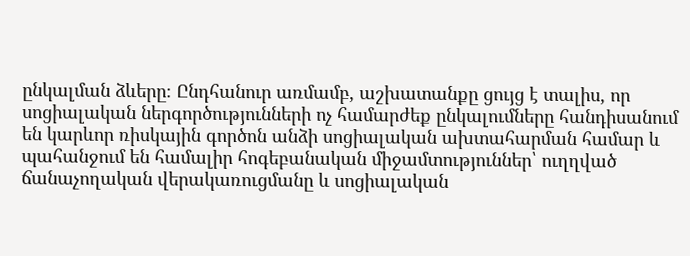ընկալման ձևերը։ Ընդհանուր առմամբ, աշխատանքը ցույց է տալիս, որ սոցիալական ներգործությունների ոչ համարժեք ընկալումները հանդիսանում են կարևոր ռիսկային գործոն անձի սոցիալական ախտահարման համար և պահանջում են համալիր հոգեբանական միջամտություններ՝ ուղղված ճանաչողական վերակառուցմանը և սոցիալական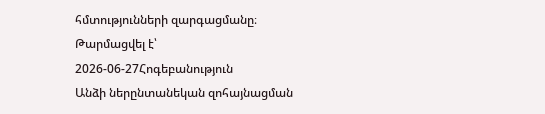հմտությունների զարգացմանը։
Թարմացվել է՝ 2026-06-27Հոգեբանություն
Անձի ներընտանեկան զոհայնացման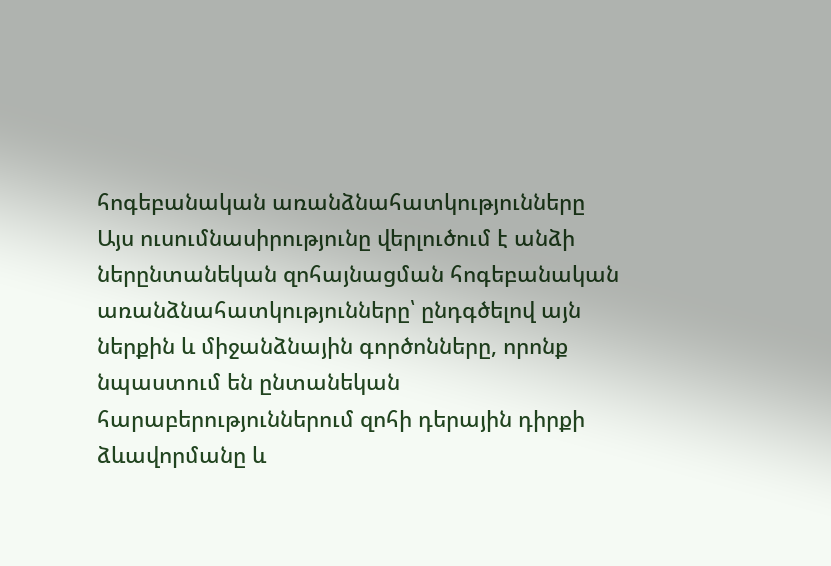հոգեբանական առանձնահատկությունները
Այս ուսումնասիրությունը վերլուծում է անձի ներընտանեկան զոհայնացման հոգեբանական առանձնահատկությունները՝ ընդգծելով այն ներքին և միջանձնային գործոնները, որոնք նպաստում են ընտանեկան հարաբերություններում զոհի դերային դիրքի ձևավորմանը և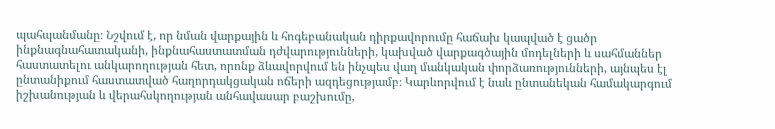պահպանմանը։ Նշվում է, որ նման վարքային և հոգեբանական դիրքավորումը հաճախ կապված է ցածր ինքնագնահատականի, ինքնահաստատման դժվարությունների, կախված վարքագծային մոդելների և սահմաններ հաստատելու անկարողության հետ, որոնք ձևավորվում են ինչպես վաղ մանկական փորձառությունների, այնպես էլ ընտանիքում հաստատված հաղորդակցական ոճերի ազդեցությամբ։ Կարևորվում է նաև ընտանեկան համակարգում իշխանության և վերահսկողության անհավասար բաշխումը,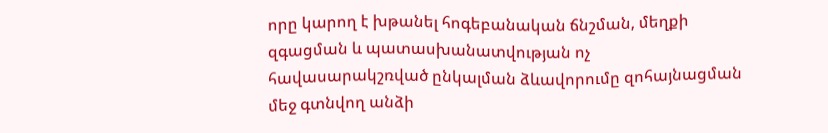որը կարող է խթանել հոգեբանական ճնշման, մեղքի զգացման և պատասխանատվության ոչ հավասարակշռված ընկալման ձևավորումը զոհայնացման մեջ գտնվող անձի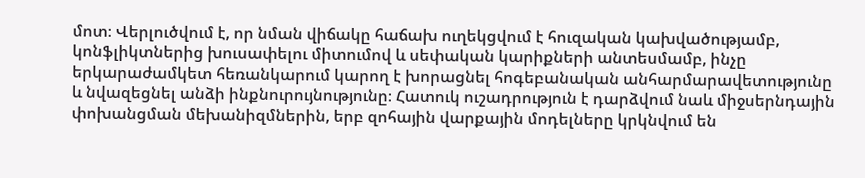մոտ։ Վերլուծվում է, որ նման վիճակը հաճախ ուղեկցվում է հուզական կախվածությամբ, կոնֆլիկտներից խուսափելու միտումով և սեփական կարիքների անտեսմամբ, ինչը երկարաժամկետ հեռանկարում կարող է խորացնել հոգեբանական անհարմարավետությունը և նվազեցնել անձի ինքնուրույնությունը։ Հատուկ ուշադրություն է դարձվում նաև միջսերնդային փոխանցման մեխանիզմներին, երբ զոհային վարքային մոդելները կրկնվում են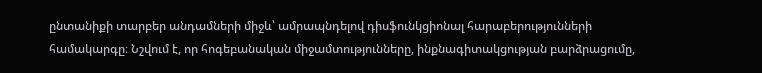ընտանիքի տարբեր անդամների միջև՝ ամրապնդելով դիսֆունկցիոնալ հարաբերությունների համակարգը։ Նշվում է, որ հոգեբանական միջամտությունները, ինքնագիտակցության բարձրացումը,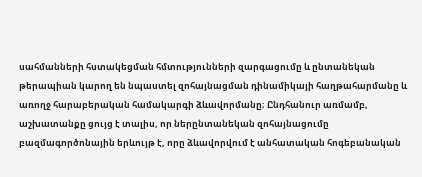սահմանների հստակեցման հմտությունների զարգացումը և ընտանեկան թերապիան կարող են նպաստել զոհայնացման դինամիկայի հաղթահարմանը և առողջ հարաբերական համակարգի ձևավորմանը։ Ընդհանուր առմամբ, աշխատանքը ցույց է տալիս, որ ներընտանեկան զոհայնացումը բազմագործոնային երևույթ է, որը ձևավորվում է անհատական հոգեբանական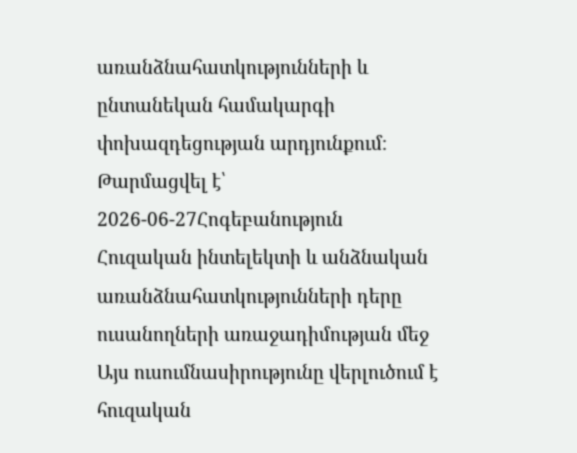առանձնահատկությունների և ընտանեկան համակարգի փոխազդեցության արդյունքում։
Թարմացվել է՝ 2026-06-27Հոգեբանություն
Հուզական ինտելեկտի և անձնական առանձնահատկությունների դերը ուսանողների առաջադիմության մեջ
Այս ուսումնասիրությունը վերլուծում է հուզական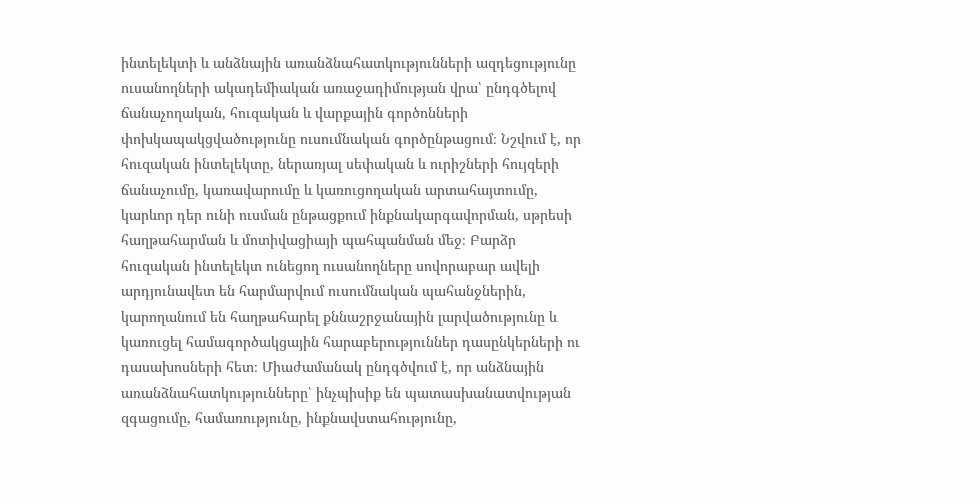ինտելեկտի և անձնային առանձնահատկությունների ազդեցությունը ուսանողների ակադեմիական առաջադիմության վրա՝ ընդգծելով ճանաչողական, հուզական և վարքային գործոնների փոխկապակցվածությունը ուսումնական գործընթացում։ Նշվում է, որ հուզական ինտելեկտը, ներառյալ սեփական և ուրիշների հույզերի ճանաչումը, կառավարումը և կառուցողական արտահայտումը, կարևոր դեր ունի ուսման ընթացքում ինքնակարգավորման, սթրեսի հաղթահարման և մոտիվացիայի պահպանման մեջ։ Բարձր հուզական ինտելեկտ ունեցող ուսանողները սովորաբար ավելի արդյունավետ են հարմարվում ուսումնական պահանջներին, կարողանում են հաղթահարել քննաշրջանային լարվածությունը և կառուցել համագործակցային հարաբերություններ դասընկերների ու դասախոսների հետ։ Միաժամանակ ընդգծվում է, որ անձնային առանձնահատկությունները՝ ինչպիսիք են պատասխանատվության զգացումը, համառությունը, ինքնավստահությունը,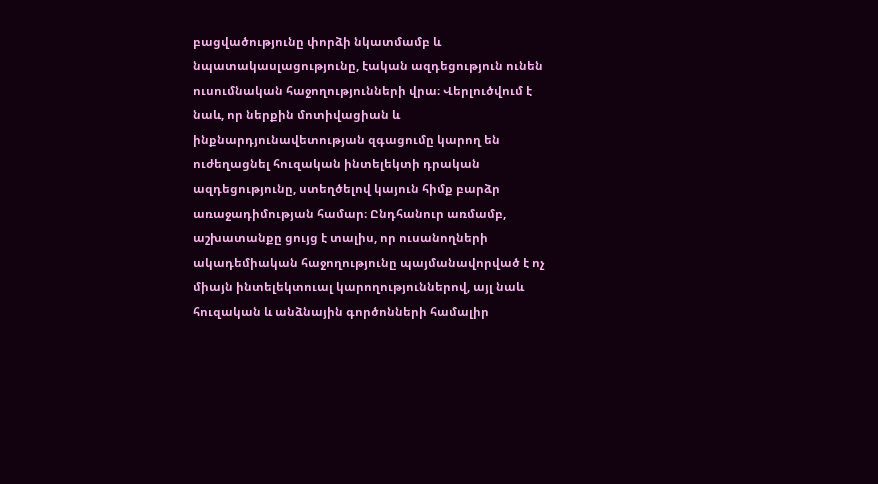բացվածությունը փորձի նկատմամբ և նպատակասլացությունը, էական ազդեցություն ունեն ուսումնական հաջողությունների վրա։ Վերլուծվում է նաև, որ ներքին մոտիվացիան և ինքնարդյունավետության զգացումը կարող են ուժեղացնել հուզական ինտելեկտի դրական ազդեցությունը, ստեղծելով կայուն հիմք բարձր առաջադիմության համար։ Ընդհանուր առմամբ, աշխատանքը ցույց է տալիս, որ ուսանողների ակադեմիական հաջողությունը պայմանավորված է ոչ միայն ինտելեկտուալ կարողություններով, այլ նաև հուզական և անձնային գործոնների համալիր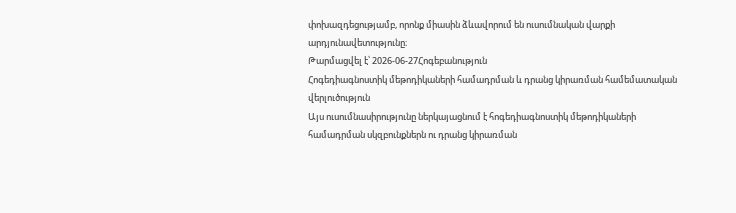փոխազդեցությամբ, որոնք միասին ձևավորում են ուսումնական վարքի արդյունավետությունը։
Թարմացվել է՝ 2026-06-27Հոգեբանություն
Հոգեդիագնոստիկ մեթոդիկաների համադրման և դրանց կիրառման համեմատական վերլուծություն
Այս ուսումնասիրությունը ներկայացնում է հոգեդիագնոստիկ մեթոդիկաների համադրման սկզբունքներն ու դրանց կիրառման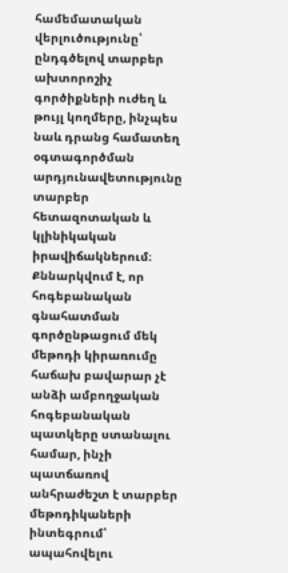համեմատական վերլուծությունը՝ ընդգծելով տարբեր ախտորոշիչ գործիքների ուժեղ և թույլ կողմերը, ինչպես նաև դրանց համատեղ օգտագործման արդյունավետությունը տարբեր հետազոտական և կլինիկական իրավիճակներում։ Քննարկվում է, որ հոգեբանական գնահատման գործընթացում մեկ մեթոդի կիրառումը հաճախ բավարար չէ անձի ամբողջական հոգեբանական պատկերը ստանալու համար, ինչի պատճառով անհրաժեշտ է տարբեր մեթոդիկաների ինտեգրում՝ ապահովելու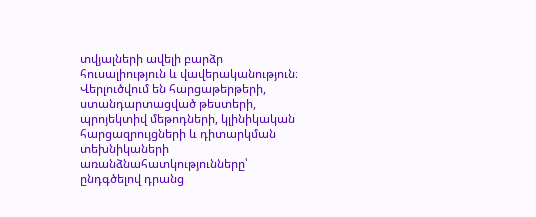տվյալների ավելի բարձր հուսալիություն և վավերականություն։ Վերլուծվում են հարցաթերթերի, ստանդարտացված թեստերի, պրոյեկտիվ մեթոդների, կլինիկական հարցազրույցների և դիտարկման տեխնիկաների առանձնահատկությունները՝ ընդգծելով դրանց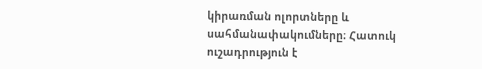կիրառման ոլորտները և սահմանափակումները։ Հատուկ ուշադրություն է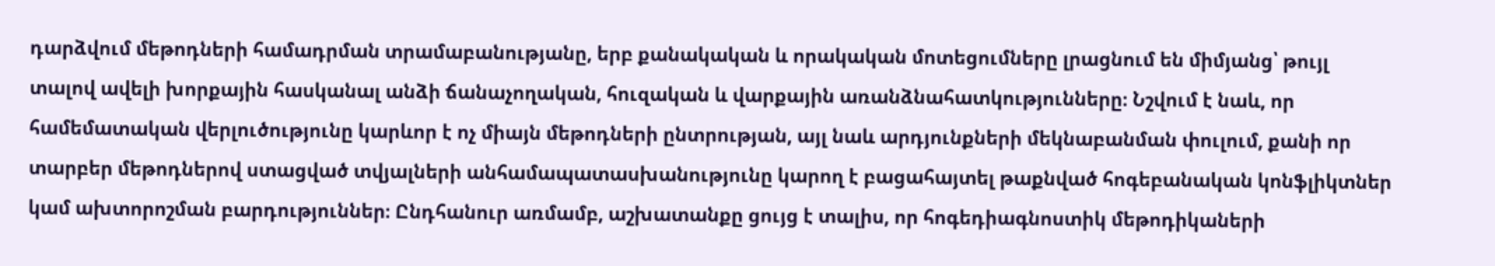դարձվում մեթոդների համադրման տրամաբանությանը, երբ քանակական և որակական մոտեցումները լրացնում են միմյանց՝ թույլ տալով ավելի խորքային հասկանալ անձի ճանաչողական, հուզական և վարքային առանձնահատկությունները։ Նշվում է նաև, որ համեմատական վերլուծությունը կարևոր է ոչ միայն մեթոդների ընտրության, այլ նաև արդյունքների մեկնաբանման փուլում, քանի որ տարբեր մեթոդներով ստացված տվյալների անհամապատասխանությունը կարող է բացահայտել թաքնված հոգեբանական կոնֆլիկտներ կամ ախտորոշման բարդություններ։ Ընդհանուր առմամբ, աշխատանքը ցույց է տալիս, որ հոգեդիագնոստիկ մեթոդիկաների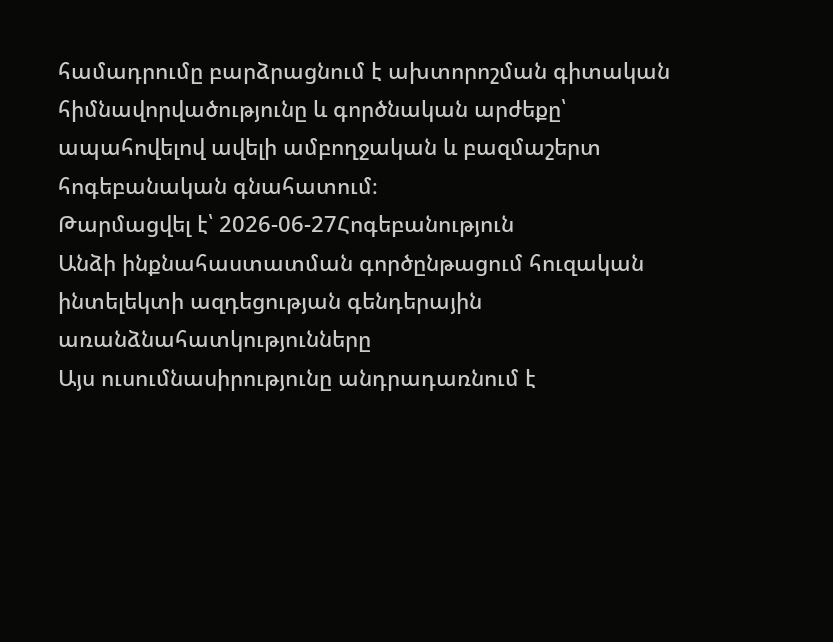համադրումը բարձրացնում է ախտորոշման գիտական հիմնավորվածությունը և գործնական արժեքը՝ ապահովելով ավելի ամբողջական և բազմաշերտ հոգեբանական գնահատում։
Թարմացվել է՝ 2026-06-27Հոգեբանություն
Անձի ինքնահաստատման գործընթացում հուզական ինտելեկտի ազդեցության գենդերային առանձնահատկությունները
Այս ուսումնասիրությունը անդրադառնում է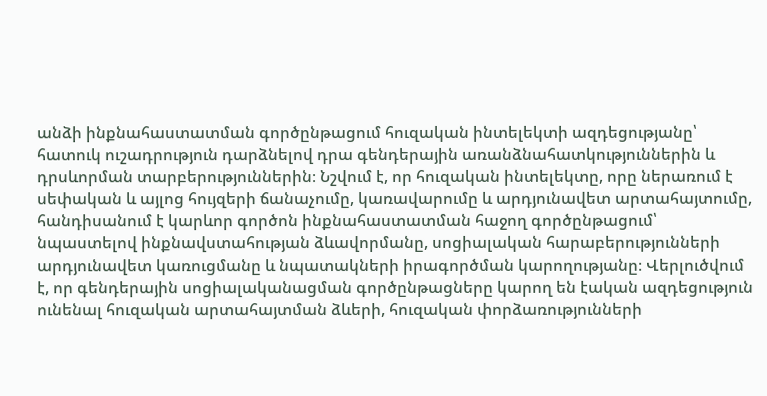անձի ինքնահաստատման գործընթացում հուզական ինտելեկտի ազդեցությանը՝ հատուկ ուշադրություն դարձնելով դրա գենդերային առանձնահատկություններին և դրսևորման տարբերություններին։ Նշվում է, որ հուզական ինտելեկտը, որը ներառում է սեփական և այլոց հույզերի ճանաչումը, կառավարումը և արդյունավետ արտահայտումը, հանդիսանում է կարևոր գործոն ինքնահաստատման հաջող գործընթացում՝ նպաստելով ինքնավստահության ձևավորմանը, սոցիալական հարաբերությունների արդյունավետ կառուցմանը և նպատակների իրագործման կարողությանը։ Վերլուծվում է, որ գենդերային սոցիալականացման գործընթացները կարող են էական ազդեցություն ունենալ հուզական արտահայտման ձևերի, հուզական փորձառությունների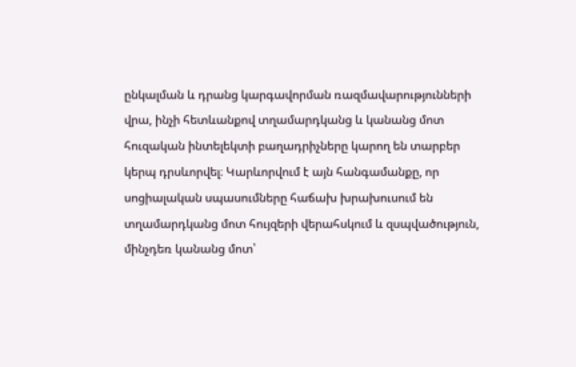ընկալման և դրանց կարգավորման ռազմավարությունների վրա, ինչի հետևանքով տղամարդկանց և կանանց մոտ հուզական ինտելեկտի բաղադրիչները կարող են տարբեր կերպ դրսևորվել։ Կարևորվում է այն հանգամանքը, որ սոցիալական սպասումները հաճախ խրախուսում են տղամարդկանց մոտ հույզերի վերահսկում և զսպվածություն, մինչդեռ կանանց մոտ՝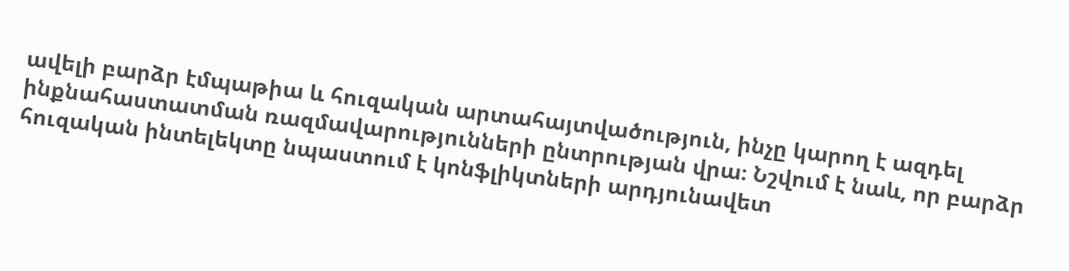ավելի բարձր էմպաթիա և հուզական արտահայտվածություն, ինչը կարող է ազդել ինքնահաստատման ռազմավարությունների ընտրության վրա։ Նշվում է նաև, որ բարձր հուզական ինտելեկտը նպաստում է կոնֆլիկտների արդյունավետ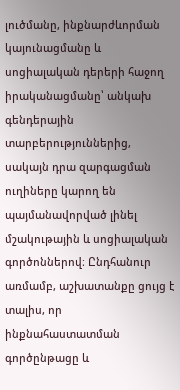լուծմանը, ինքնարժևորման կայունացմանը և սոցիալական դերերի հաջող իրականացմանը՝ անկախ գենդերային տարբերություններից, սակայն դրա զարգացման ուղիները կարող են պայմանավորված լինել մշակութային և սոցիալական գործոններով։ Ընդհանուր առմամբ, աշխատանքը ցույց է տալիս, որ ինքնահաստատման գործընթացը և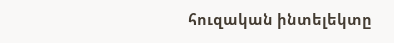հուզական ինտելեկտը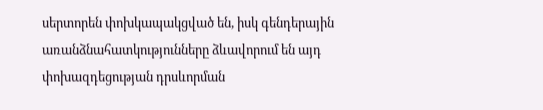սերտորեն փոխկապակցված են, իսկ գենդերային առանձնահատկությունները ձևավորում են այդ փոխազդեցության դրսևորման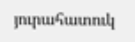յուրահատուկ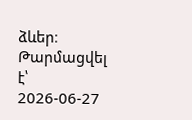ձևեր։
Թարմացվել է՝ 2026-06-27